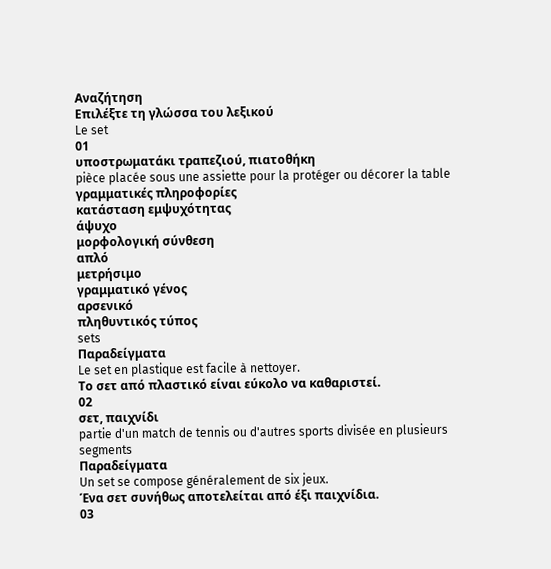Αναζήτηση
Επιλέξτε τη γλώσσα του λεξικού
Le set
01
υποστρωματάκι τραπεζιού, πιατοθήκη
pièce placée sous une assiette pour la protéger ou décorer la table
γραμματικές πληροφορίες
κατάσταση εμψυχότητας
άψυχο
μορφολογική σύνθεση
απλό
μετρήσιμο
γραμματικό γένος
αρσενικό
πληθυντικός τύπος
sets
Παραδείγματα
Le set en plastique est facile à nettoyer.
Το σετ από πλαστικό είναι εύκολο να καθαριστεί.
02
σετ, παιχνίδι
partie d'un match de tennis ou d'autres sports divisée en plusieurs segments
Παραδείγματα
Un set se compose généralement de six jeux.
Ένα σετ συνήθως αποτελείται από έξι παιχνίδια.
03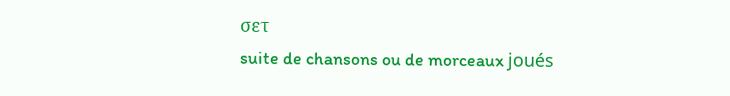σετ
suite de chansons ou de morceaux joués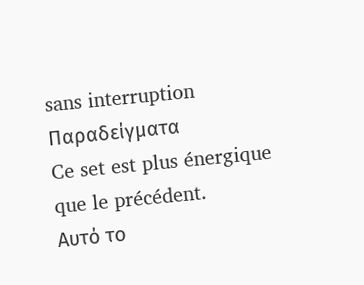sans interruption
Παραδείγματα
Ce set est plus énergique que le précédent.
Αυτό το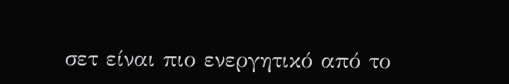σετ είναι πιο ενεργητικό από το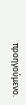προηγούμενο.